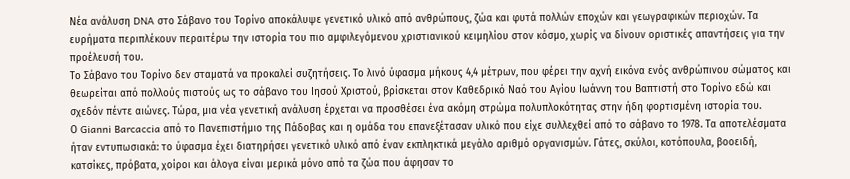Νέα ανάλυση DNA στο Σάβανο του Τορίνο αποκάλυψε γενετικό υλικό από ανθρώπους, ζώα και φυτά πολλών εποχών και γεωγραφικών περιοχών. Τα ευρήματα περιπλέκουν περαιτέρω την ιστορία του πιο αμφιλεγόμενου χριστιανικού κειμηλίου στον κόσμο, χωρίς να δίνουν οριστικές απαντήσεις για την προέλευσή του.
Το Σάβανο του Τορίνο δεν σταματά να προκαλεί συζητήσεις. Το λινό ύφασμα μήκους 4,4 μέτρων, που φέρει την αχνή εικόνα ενός ανθρώπινου σώματος και θεωρείται από πολλούς πιστούς ως το σάβανο του Ιησού Χριστού, βρίσκεται στον Καθεδρικό Ναό του Αγίου Ιωάννη του Βαπτιστή στο Τορίνο εδώ και σχεδόν πέντε αιώνες. Τώρα, μια νέα γενετική ανάλυση έρχεται να προσθέσει ένα ακόμη στρώμα πολυπλοκότητας στην ήδη φορτισμένη ιστορία του.
Ο Gianni Barcaccia από το Πανεπιστήμιο της Πάδοβας και η ομάδα του επανεξέτασαν υλικό που είχε συλλεχθεί από το σάβανο το 1978. Τα αποτελέσματα ήταν εντυπωσιακά: το ύφασμα έχει διατηρήσει γενετικό υλικό από έναν εκπληκτικά μεγάλο αριθμό οργανισμών. Γάτες, σκύλοι, κοτόπουλα, βοοειδή, κατσίκες, πρόβατα, χοίροι και άλογα είναι μερικά μόνο από τα ζώα που άφησαν το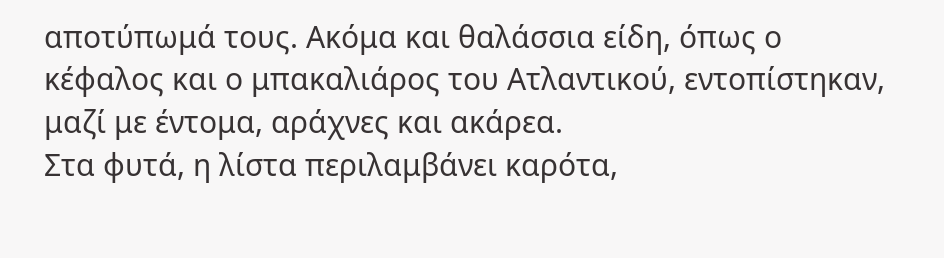αποτύπωμά τους. Ακόμα και θαλάσσια είδη, όπως ο κέφαλος και ο μπακαλιάρος του Ατλαντικού, εντοπίστηκαν, μαζί με έντομα, αράχνες και ακάρεα.
Στα φυτά, η λίστα περιλαμβάνει καρότα,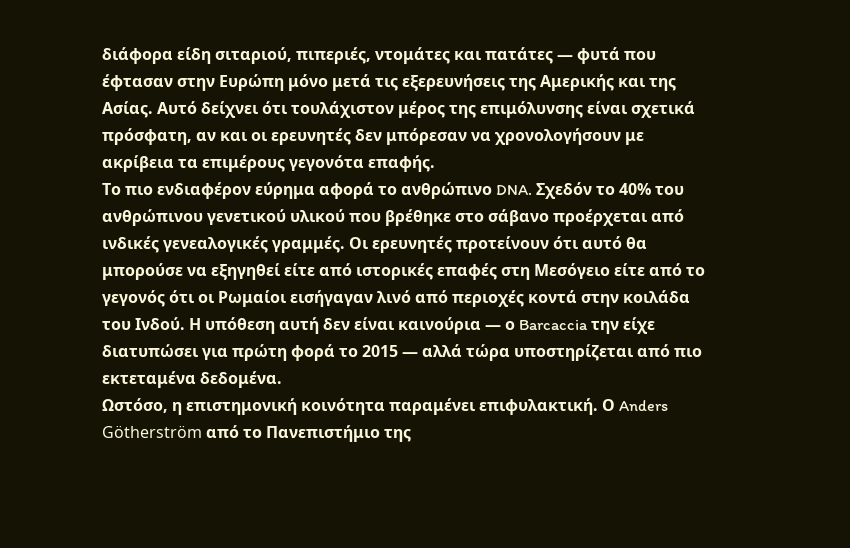διάφορα είδη σιταριού, πιπεριές, ντομάτες και πατάτες — φυτά που έφτασαν στην Ευρώπη μόνο μετά τις εξερευνήσεις της Αμερικής και της Ασίας. Αυτό δείχνει ότι τουλάχιστον μέρος της επιμόλυνσης είναι σχετικά πρόσφατη, αν και οι ερευνητές δεν μπόρεσαν να χρονολογήσουν με ακρίβεια τα επιμέρους γεγονότα επαφής.
Το πιο ενδιαφέρον εύρημα αφορά το ανθρώπινο DNA. Σχεδόν το 40% του ανθρώπινου γενετικού υλικού που βρέθηκε στο σάβανο προέρχεται από ινδικές γενεαλογικές γραμμές. Οι ερευνητές προτείνουν ότι αυτό θα μπορούσε να εξηγηθεί είτε από ιστορικές επαφές στη Μεσόγειο είτε από το γεγονός ότι οι Ρωμαίοι εισήγαγαν λινό από περιοχές κοντά στην κοιλάδα του Ινδού. Η υπόθεση αυτή δεν είναι καινούρια — ο Barcaccia την είχε διατυπώσει για πρώτη φορά το 2015 — αλλά τώρα υποστηρίζεται από πιο εκτεταμένα δεδομένα.
Ωστόσο, η επιστημονική κοινότητα παραμένει επιφυλακτική. Ο Anders Götherström από το Πανεπιστήμιο της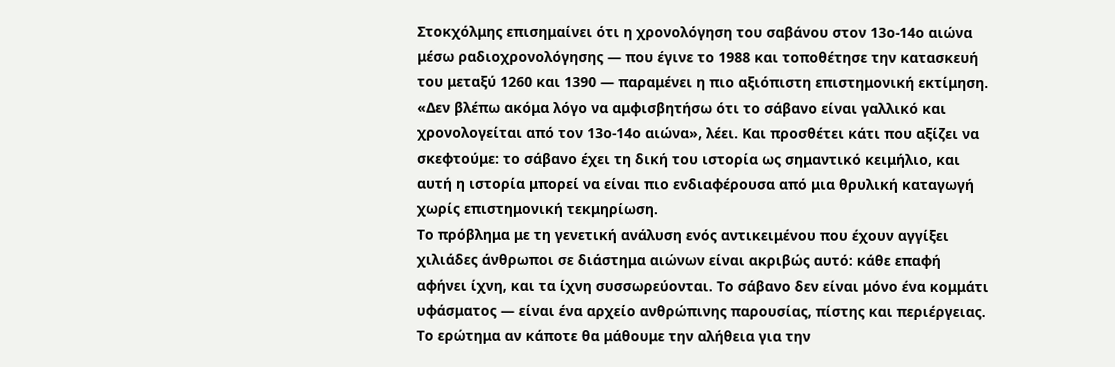Στοκχόλμης επισημαίνει ότι η χρονολόγηση του σαβάνου στον 13ο-14ο αιώνα μέσω ραδιοχρονολόγησης — που έγινε το 1988 και τοποθέτησε την κατασκευή του μεταξύ 1260 και 1390 — παραμένει η πιο αξιόπιστη επιστημονική εκτίμηση. «Δεν βλέπω ακόμα λόγο να αμφισβητήσω ότι το σάβανο είναι γαλλικό και χρονολογείται από τον 13ο-14ο αιώνα», λέει. Και προσθέτει κάτι που αξίζει να σκεφτούμε: το σάβανο έχει τη δική του ιστορία ως σημαντικό κειμήλιο, και αυτή η ιστορία μπορεί να είναι πιο ενδιαφέρουσα από μια θρυλική καταγωγή χωρίς επιστημονική τεκμηρίωση.
Το πρόβλημα με τη γενετική ανάλυση ενός αντικειμένου που έχουν αγγίξει χιλιάδες άνθρωποι σε διάστημα αιώνων είναι ακριβώς αυτό: κάθε επαφή αφήνει ίχνη, και τα ίχνη συσσωρεύονται. Το σάβανο δεν είναι μόνο ένα κομμάτι υφάσματος — είναι ένα αρχείο ανθρώπινης παρουσίας, πίστης και περιέργειας. Το ερώτημα αν κάποτε θα μάθουμε την αλήθεια για την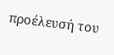προέλευσή του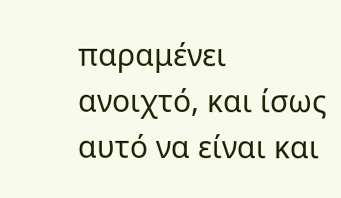παραμένει ανοιχτό, και ίσως αυτό να είναι και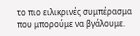το πιο ειλικρινές συμπέρασμα που μπορούμε να βγάλουμε.